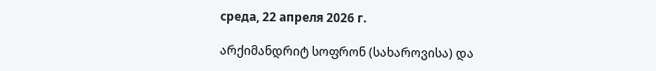среда, 22 апреля 2026 г.

არქიმანდრიტ სოფრონ (სახაროვისა) და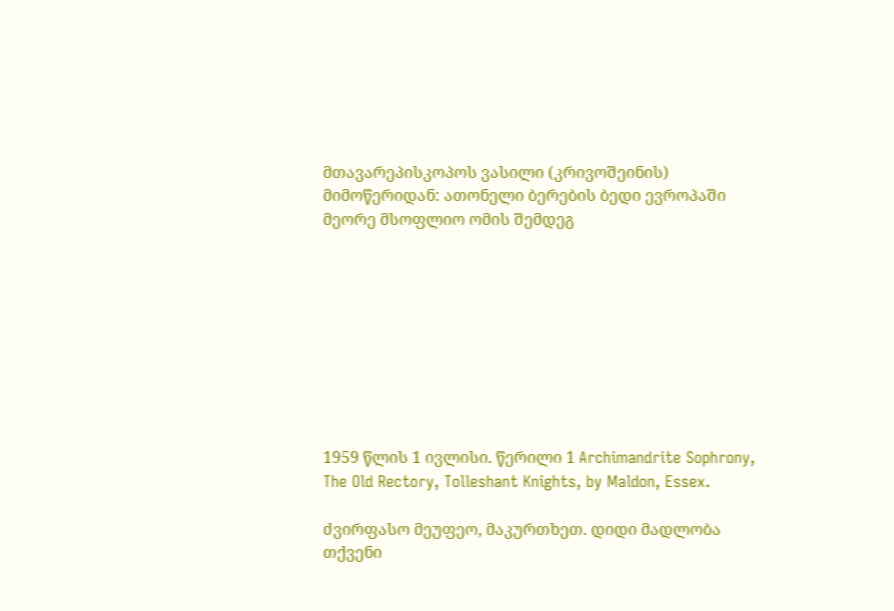მთავარეპისკოპოს ვასილი (კრივოშეინის) მიმოწერიდან: ათონელი ბერების ბედი ევროპაში მეორე მსოფლიო ომის შემდეგ









1959 წლის 1 ივლისი. წერილი 1 Archimandrite Sophrony, The Old Rectory, Tolleshant Knights, by Maldon, Essex.

ძვირფასო მეუფეო, მაკურთხეთ. დიდი მადლობა თქვენი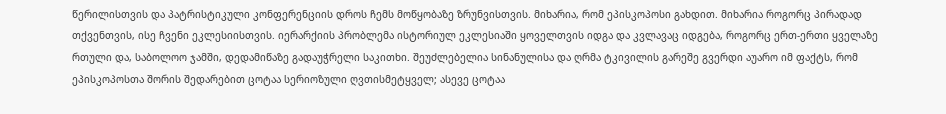წერილისთვის და პატრისტიკული კონფერენციის დროს ჩემს მოწყობაზე ზრუნვისთვის. მიხარია, რომ ეპისკოპოსი გახდით. მიხარია როგორც პირადად თქვენთვის, ისე ჩვენი ეკლესიისთვის. იერარქიის პრობლემა ისტორიულ ეკლესიაში ყოველთვის იდგა და კვლავაც იდგება, როგორც ერთ-ერთი ყველაზე რთული და, საბოლოო ჯამში, დედამიწაზე გადაუჭრელი საკითხი. შეუძლებელია სინანულისა და ღრმა ტკივილის გარეშე გვერდი აუარო იმ ფაქტს, რომ ეპისკოპოსთა შორის შედარებით ცოტაა სერიოზული ღვთისმეტყველ; ასევე ცოტაა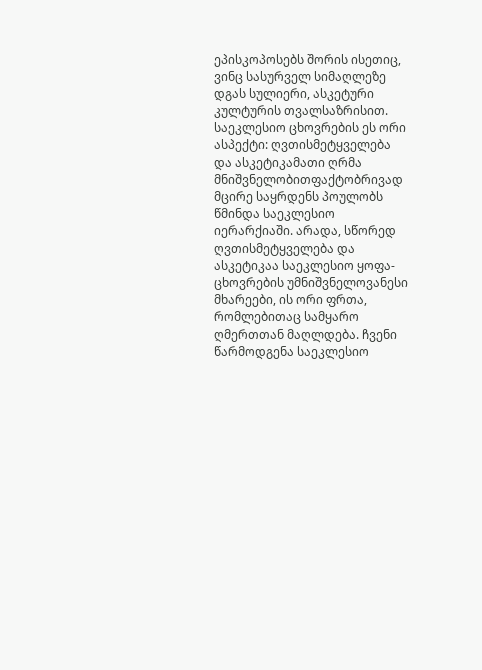ეპისკოპოსებს შორის ისეთიც, ვინც სასურველ სიმაღლეზე დგას სულიერი, ასკეტური კულტურის თვალსაზრისით. საეკლესიო ცხოვრების ეს ორი ასპექტი: ღვთისმეტყველება და ასკეტიკამათი ღრმა მნიშვნელობითფაქტობრივად მცირე საყრდენს პოულობს წმინდა საეკლესიო იერარქიაში. არადა, სწორედ ღვთისმეტყველება და ასკეტიკაა საეკლესიო ყოფა-ცხოვრების უმნიშვნელოვანესი მხარეები, ის ორი ფრთა, რომლებითაც სამყარო ღმერთთან მაღლდება. ჩვენი წარმოდგენა საეკლესიო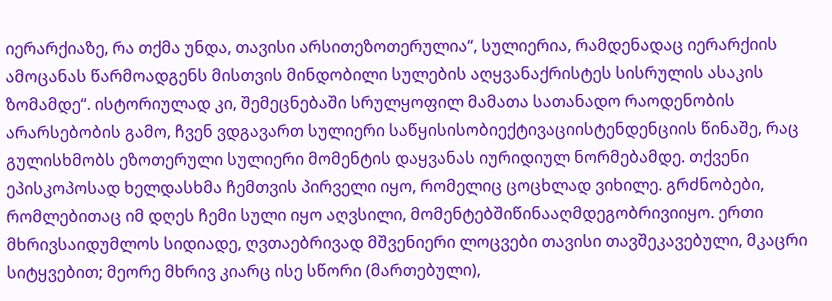იერარქიაზე, რა თქმა უნდა, თავისი არსითეზოთერულია“, სულიერია, რამდენადაც იერარქიის ამოცანას წარმოადგენს მისთვის მინდობილი სულების აღყვანაქრისტეს სისრულის ასაკის ზომამდე“. ისტორიულად კი, შემეცნებაში სრულყოფილ მამათა სათანადო რაოდენობის არარსებობის გამო, ჩვენ ვდგავართ სულიერი საწყისისობიექტივაციისტენდენციის წინაშე, რაც გულისხმობს ეზოთერული სულიერი მომენტის დაყვანას იურიდიულ ნორმებამდე. თქვენი ეპისკოპოსად ხელდასხმა ჩემთვის პირველი იყო, რომელიც ცოცხლად ვიხილე. გრძნობები, რომლებითაც იმ დღეს ჩემი სული იყო აღვსილი, მომენტებშიწინააღმდეგობრივიიყო. ერთი მხრივსაიდუმლოს სიდიადე, ღვთაებრივად მშვენიერი ლოცვები თავისი თავშეკავებული, მკაცრი სიტყვებით; მეორე მხრივ კიარც ისე სწორი (მართებული),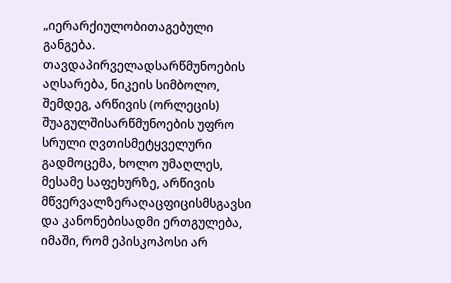„იერარქიულობითაგებული განგება. თავდაპირველადსარწმუნოების აღსარება, ნიკეის სიმბოლო, შემდეგ, არწივის (ორლეცის) შუაგულშისარწმუნოების უფრო სრული ღვთისმეტყველური გადმოცემა, ხოლო უმაღლეს, მესამე საფეხურზე, არწივის მწვერვალზერაღაცფიცისმსგავსი და კანონებისადმი ერთგულება, იმაში, რომ ეპისკოპოსი არ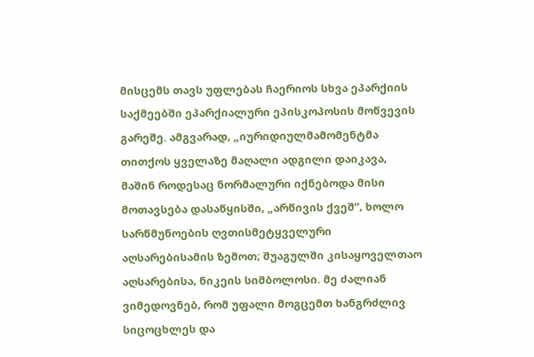მისცემს თავს უფლებას ჩაერიოს სხვა ეპარქიის საქმეებში ეპარქიალური ეპისკოპოსის მოწვევის გარეშე. ამგვარად, „იურიდიულმამომენტმა თითქოს ყველაზე მაღალი ადგილი დაიკავა, მაშინ როდესაც ნორმალური იქნებოდა მისი მოთავსება დასაწყისში, „არწივის ქვეშ“, ხოლო სარწმუნოების ღვთისმეტყველური აღსარებისამის ზემოთ; შუაგულში კისაყოველთაო აღსარებისა, ნიკეის სიმბოლოსი. მე ძალიან ვიმედოვნებ, რომ უფალი მოგცემთ ხანგრძლივ სიცოცხლეს და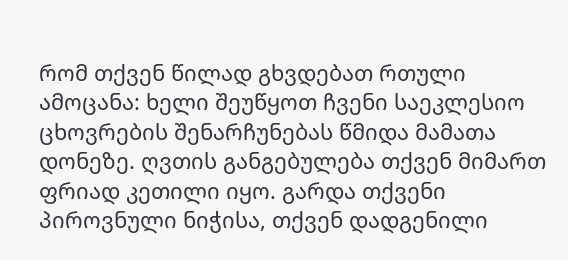რომ თქვენ წილად გხვდებათ რთული ამოცანა: ხელი შეუწყოთ ჩვენი საეკლესიო ცხოვრების შენარჩუნებას წმიდა მამათა დონეზე. ღვთის განგებულება თქვენ მიმართ ფრიად კეთილი იყო. გარდა თქვენი პიროვნული ნიჭისა, თქვენ დადგენილი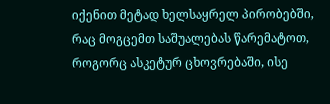იქენით მეტად ხელსაყრელ პირობებში, რაც მოგცემთ საშუალებას წარემატოთ, როგორც ასკეტურ ცხოვრებაში, ისე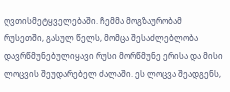ღვთისმეტყველებაში. ჩემმა მოგზაურობამ რუსეთში, გასულ წელს, მომცა შესაძლებლობა დავრწმუნებულიყავი რუსი მორწმუნე ერისა და მისი ლოცვის შეუდარებელ ძალაში. ეს ლოცვა შეადგენს,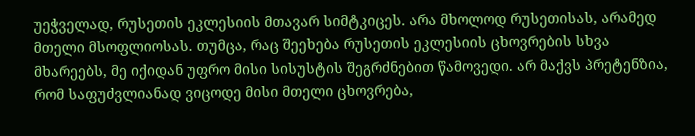უეჭველად, რუსეთის ეკლესიის მთავარ სიმტკიცეს. არა მხოლოდ რუსეთისას, არამედ მთელი მსოფლიოსას. თუმცა, რაც შეეხება რუსეთის ეკლესიის ცხოვრების სხვა მხარეებს, მე იქიდან უფრო მისი სისუსტის შეგრძნებით წამოვედი. არ მაქვს პრეტენზია, რომ საფუძვლიანად ვიცოდე მისი მთელი ცხოვრება,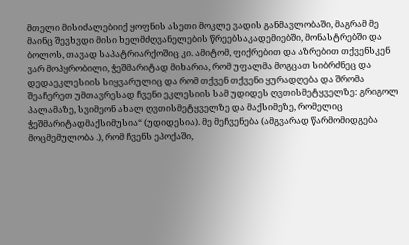მთელი მისიძალებიიქ ყოფნის ასეთი მოკლე ვადის განმავლობაში, მაგრამ მე მაინც შევხვდი მისი ხელმძღვანელების წრეებსაკადემიებში, მონასტრებში და ბოლოს, თავად საპატრიარქოშიც კი. ამიტომ, ფიქრებით და აზრებით თქვენსკენ ვარ მოპყრობილი, ჭეშმარიტად მიხარია, რომ უფალმა მოგცათ სიბრძნეც და დედაეკლესიის სიყვარულიც და რომ თქვენ თქვენი ყურადღება და შრომა შეაჩერეთ უმთავრესად ჩვენი ეკლესიის სამ უდიდეს ღვთისმეტყველზე: გრიგოლ პალამაზე, სვიმეონ ახალ ღვთისმეტყველზე და მაქსიმეზე, რომელიც ჭეშმარიტადმაქსიმუსია“ (უდიდესია). მე მეჩვენება (ამგვარად წარმომიდგება მოცმემულობა .), რომ ჩვენს ეპოქაში,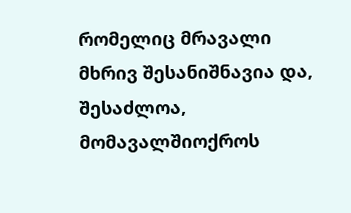რომელიც მრავალი მხრივ შესანიშნავია და, შესაძლოა, მომავალშიოქროს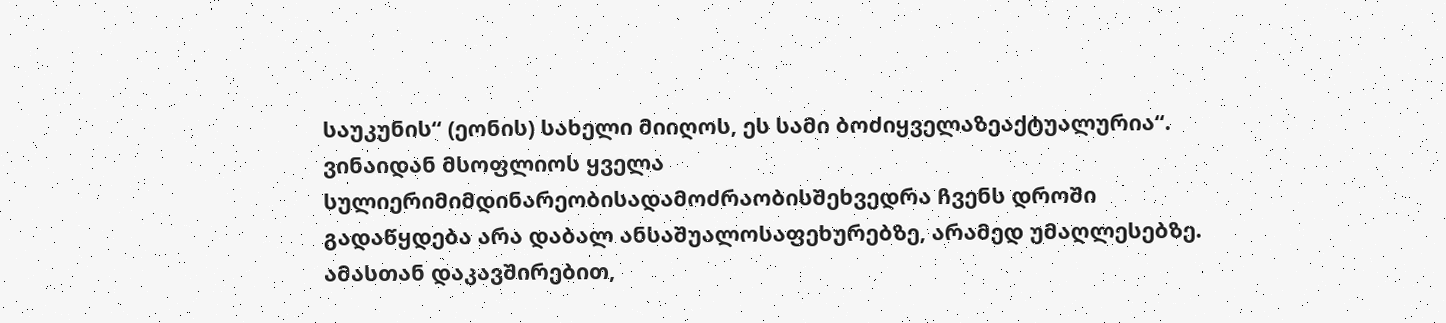საუკუნის“ (ეონის) სახელი მიიღოს, ეს სამი ბოძიყველაზეაქტუალურია“. ვინაიდან მსოფლიოს ყველა სულიერიმიმდინარეობისადამოძრაობისშეხვედრა ჩვენს დროში გადაწყდება არა დაბალ ანსაშუალოსაფეხურებზე, არამედ უმაღლესებზე. ამასთან დაკავშირებით,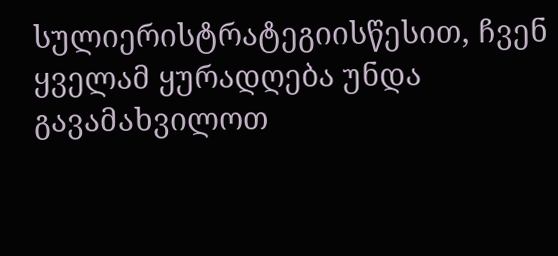სულიერისტრატეგიისწესით, ჩვენ ყველამ ყურადღება უნდა გავამახვილოთ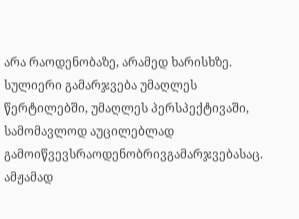არა რაოდენობაზე, არამედ ხარისხზე. სულიერი გამარჯვება უმაღლეს წერტილებში, უმაღლეს პერსპექტივაში, სამომავლოდ აუცილებლად გამოიწვევსრაოდენობრივგამარჯვებასაც. ამჟამად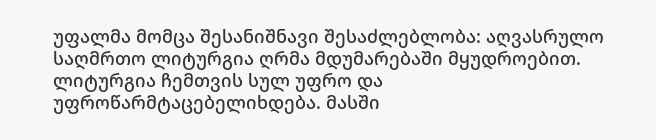უფალმა მომცა შესანიშნავი შესაძლებლობა: აღვასრულო საღმრთო ლიტურგია ღრმა მდუმარებაში მყუდროებით. ლიტურგია ჩემთვის სულ უფრო და უფროწარმტაცებელიხდება. მასში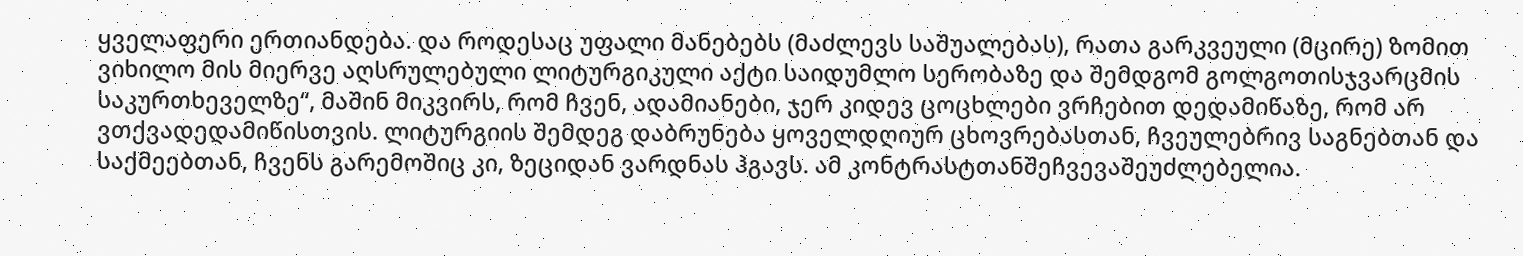ყველაფერი ერთიანდება. და როდესაც უფალი მანებებს (მაძლევს საშუალებას), რათა გარკვეული (მცირე) ზომით ვიხილო მის მიერვე აღსრულებული ლიტურგიკული აქტი საიდუმლო სერობაზე და შემდგომ გოლგოთისჯვარცმის საკურთხეველზე“, მაშინ მიკვირს, რომ ჩვენ, ადამიანები, ჯერ კიდევ ცოცხლები ვრჩებით დედამიწაზე, რომ არ ვთქვადედამიწისთვის. ლიტურგიის შემდეგ დაბრუნება ყოველდღიურ ცხოვრებასთან, ჩვეულებრივ საგნებთან და საქმეებთან, ჩვენს გარემოშიც კი, ზეციდან ვარდნას ჰგავს. ამ კონტრასტთანშეჩვევაშეუძლებელია.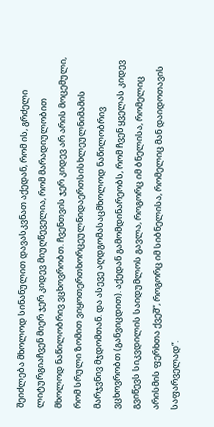შეიძლება მხოლოდ სინანულით დავასკვნათ აქედან, რომ ის, გრძელი ლიტურგიაჩვენ მიერ ჯერ კიდევ მიუღწეველია, რომ მარადიულობით მხოლოდ ნაწილობრივ ვცხოვრობთ. ჩვენთვის ჯერ კიდევ არ არის მოცემული, რომ სრული ზომით ვიყოთერთხორცეულნიდაერთსისხლეულნიმამის მარჯვნივ მჯდომთან. და ასევე აღდგომასაცმხოლოდ ნაწილობრივ ვცხოვრობთ (განვიცდით). აქედან გამომდინარეობს, რომ ჩვენ ყველას კიდევ გვიწევს სიკვდილის საიდუმლოს გავლა, როგორც იმ ბნელისა, რომელიც არისმის ფერხთა ქვეშ“, როგორც იმ სიბნელისა, რომელიც მან დაიდოთავის საფარველად“.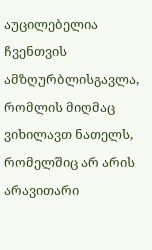აუცილებელია ჩვენთვის ამზღურბლისგავლა, რომლის მიღმაც ვიხილავთ ნათელს, რომელშიც არ არის არავითარი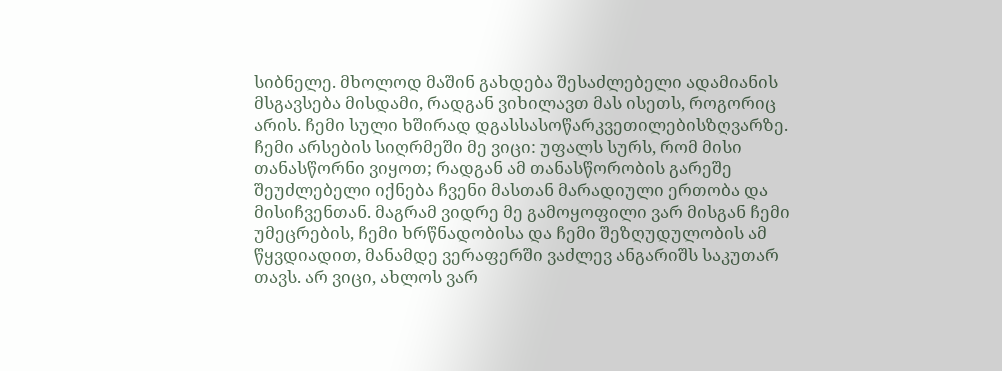სიბნელე. მხოლოდ მაშინ გახდება შესაძლებელი ადამიანის მსგავსება მისდამი, რადგან ვიხილავთ მას ისეთს, როგორიც არის. ჩემი სული ხშირად დგასსასოწარკვეთილებისზღვარზე. ჩემი არსების სიღრმეში მე ვიცი: უფალს სურს, რომ მისი თანასწორნი ვიყოთ; რადგან ამ თანასწორობის გარეშე შეუძლებელი იქნება ჩვენი მასთან მარადიული ერთობა და მისიჩვენთან. მაგრამ ვიდრე მე გამოყოფილი ვარ მისგან ჩემი უმეცრების, ჩემი ხრწნადობისა და ჩემი შეზღუდულობის ამ წყვდიადით, მანამდე ვერაფერში ვაძლევ ანგარიშს საკუთარ თავს. არ ვიცი, ახლოს ვარ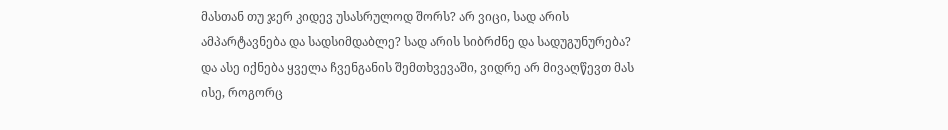მასთან თუ ჯერ კიდევ უსასრულოდ შორს? არ ვიცი, სად არის ამპარტავნება და სადსიმდაბლე? სად არის სიბრძნე და სადუგუნურება? და ასე იქნება ყველა ჩვენგანის შემთხვევაში, ვიდრე არ მივაღწევთ მას ისე, როგორც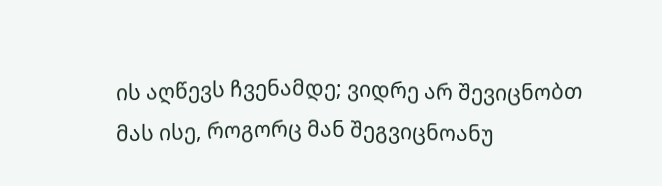ის აღწევს ჩვენამდე; ვიდრე არ შევიცნობთ მას ისე, როგორც მან შეგვიცნოანუ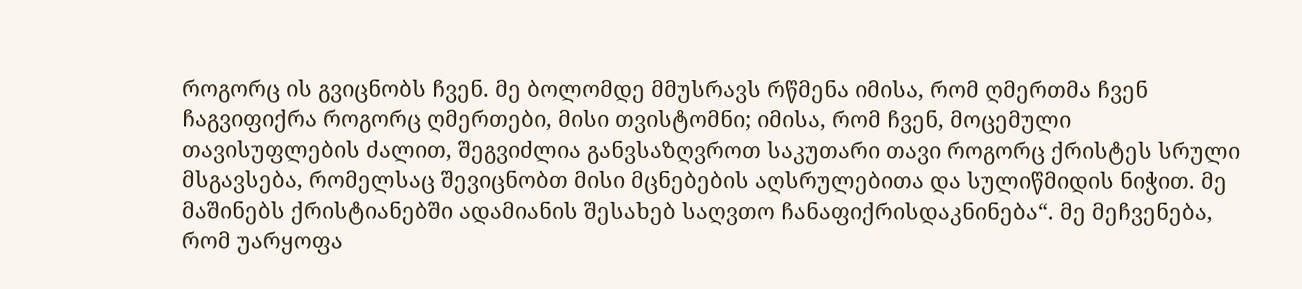როგორც ის გვიცნობს ჩვენ. მე ბოლომდე მმუსრავს რწმენა იმისა, რომ ღმერთმა ჩვენ ჩაგვიფიქრა როგორც ღმერთები, მისი თვისტომნი; იმისა, რომ ჩვენ, მოცემული თავისუფლების ძალით, შეგვიძლია განვსაზღვროთ საკუთარი თავი როგორც ქრისტეს სრული მსგავსება, რომელსაც შევიცნობთ მისი მცნებების აღსრულებითა და სულიწმიდის ნიჭით. მე მაშინებს ქრისტიანებში ადამიანის შესახებ საღვთო ჩანაფიქრისდაკნინება“. მე მეჩვენება, რომ უარყოფა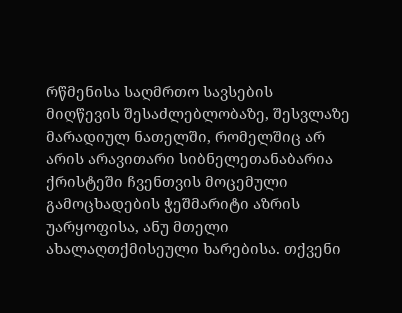რწმენისა საღმრთო სავსების მიღწევის შესაძლებლობაზე, შესვლაზე მარადიულ ნათელში, რომელშიც არ არის არავითარი სიბნელეთანაბარია ქრისტეში ჩვენთვის მოცემული გამოცხადების ჭეშმარიტი აზრის უარყოფისა, ანუ მთელი ახალაღთქმისეული ხარებისა. თქვენი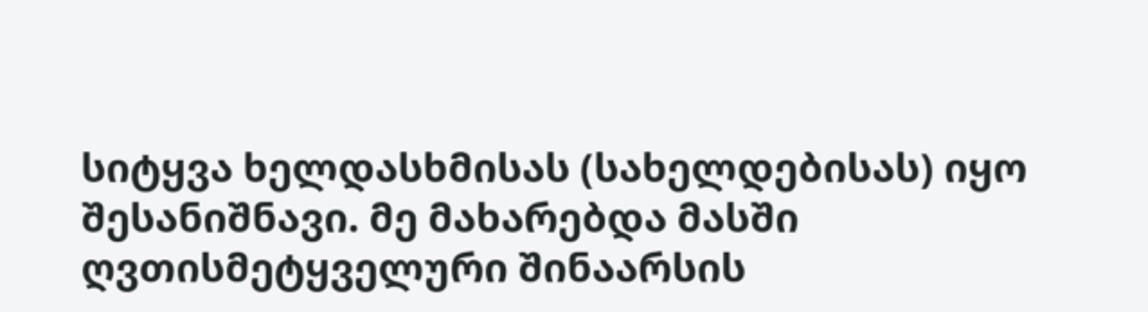სიტყვა ხელდასხმისას (სახელდებისას) იყო შესანიშნავი. მე მახარებდა მასში ღვთისმეტყველური შინაარსის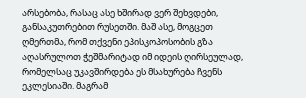არსებობა, რასაც ასე ხშირად ვერ შეხვდები, განსაკუთრებით რუსეთში. მაშ ასე, მოგცეთ ღმერთმა, რომ თქვენი ეპისკოპოსობის გზა აღასრულოთ ჭეშმარიტად იმ იდეის ღირსეულად, რომელსაც უკავშირდება ეს მსახურება ჩვენს ეკლესიაში. მაგრამ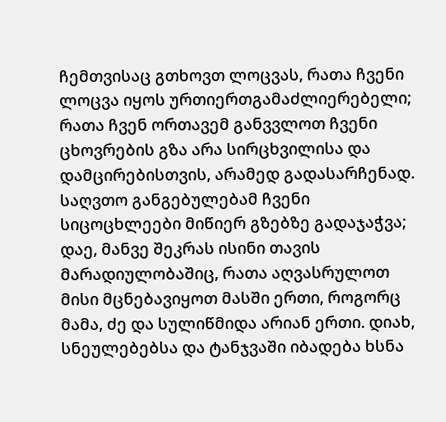ჩემთვისაც გთხოვთ ლოცვას, რათა ჩვენი ლოცვა იყოს ურთიერთგამაძლიერებელი; რათა ჩვენ ორთავემ განვვლოთ ჩვენი ცხოვრების გზა არა სირცხვილისა და დამცირებისთვის, არამედ გადასარჩენად. საღვთო განგებულებამ ჩვენი სიცოცხლეები მიწიერ გზებზე გადაჯაჭვა; დაე, მანვე შეკრას ისინი თავის მარადიულობაშიც, რათა აღვასრულოთ მისი მცნებავიყოთ მასში ერთი, როგორც მამა, ძე და სულიწმიდა არიან ერთი. დიახ, სნეულებებსა და ტანჯვაში იბადება ხსნა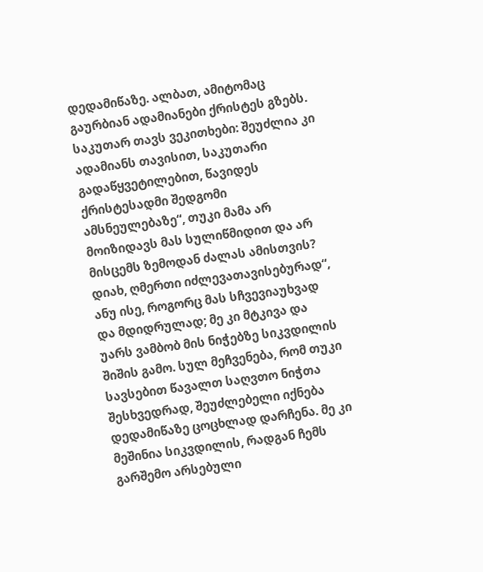დედამიწაზე. ალბათ, ამიტომაც გაურბიან ადამიანები ქრისტეს გზებს. საკუთარ თავს ვეკითხები: შეუძლია კი ადამიანს თავისით, საკუთარი გადაწყვეტილებით, წავიდეს ქრისტესადმი შედგომი ამსნეულებაზე“, თუკი მამა არ მოიზიდავს მას სულიწმიდით და არ მისცემს ზემოდან ძალას ამისთვის? დიახ, ღმერთი იძლევათავისებურად“, ანუ ისე, როგორც მას სჩვევიაუხვად და მდიდრულად; მე კი მტკივა და უარს ვამბობ მის ნიჭებზე სიკვდილის შიშის გამო. სულ მეჩვენება, რომ თუკი სავსებით წავალთ საღვთო ნიჭთა შესხვედრად, შეუძლებელი იქნება დედამიწაზე ცოცხლად დარჩენა. მე კი მეშინია სიკვდილის, რადგან ჩემს გარშემო არსებული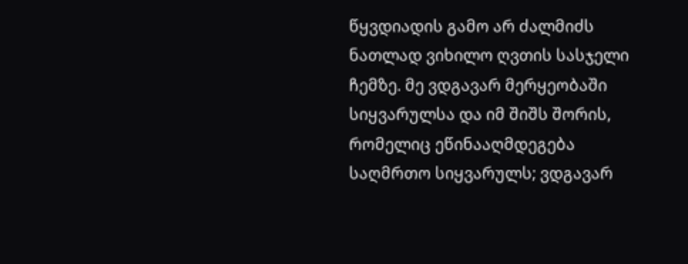წყვდიადის გამო არ ძალმიძს ნათლად ვიხილო ღვთის სასჯელი ჩემზე. მე ვდგავარ მერყეობაში სიყვარულსა და იმ შიშს შორის, რომელიც ეწინააღმდეგება საღმრთო სიყვარულს; ვდგავარ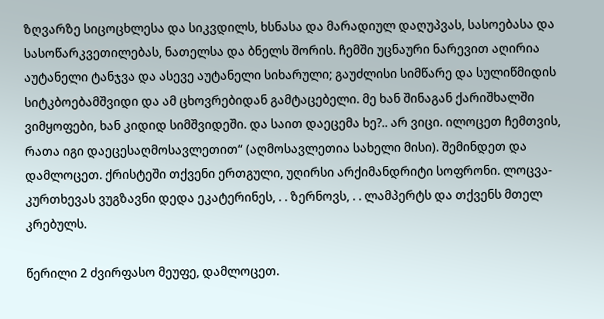ზღვარზე სიცოცხლესა და სიკვდილს, ხსნასა და მარადიულ დაღუპვას, სასოებასა და სასოწარკვეთილებას, ნათელსა და ბნელს შორის. ჩემში უცნაური ნარევით აღირია აუტანელი ტანჯვა და ასევე აუტანელი სიხარული; გაუძლისი სიმწარე და სულიწმიდის სიტკბოებამშვიდი და ამ ცხოვრებიდან გამტაცებელი. მე ხან შინაგან ქარიშხალში ვიმყოფები, ხან კიდიდ სიმშვიდეში. და საით დაეცემა ხე?.. არ ვიცი. ილოცეთ ჩემთვის, რათა იგი დაეცესაღმოსავლეთით“ (აღმოსავლეთია სახელი მისი). შემინდეთ და დამლოცეთ. ქრისტეში თქვენი ერთგული, უღირსი არქიმანდრიტი სოფრონი. ლოცვა-კურთხევას ვუგზავნი დედა ეკატერინეს, . . ზერნოვს, . . ლამპერტს და თქვენს მთელ კრებულს.

წერილი 2 ძვირფასო მეუფე, დამლოცეთ.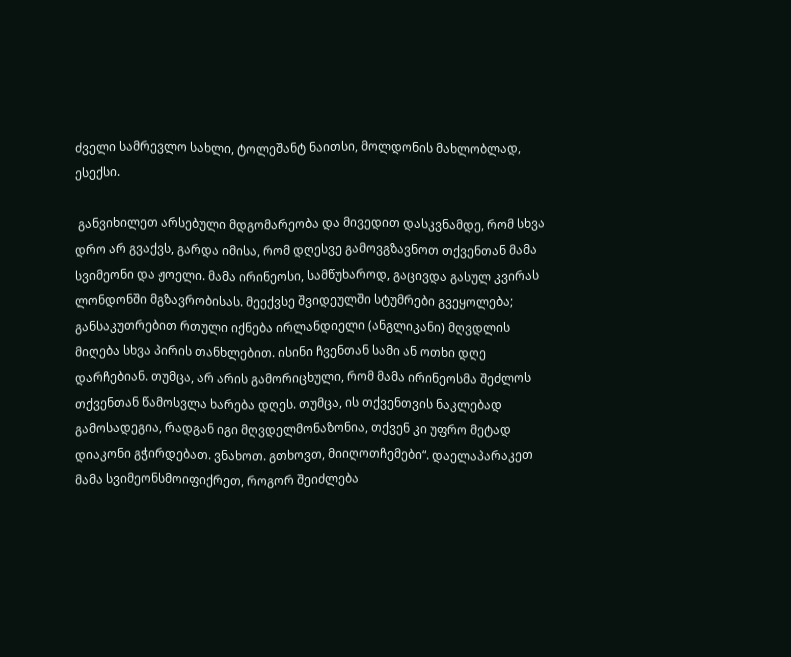ძველი სამრევლო სახლი, ტოლეშანტ ნაითსი, მოლდონის მახლობლად, ესექსი.

 განვიხილეთ არსებული მდგომარეობა და მივედით დასკვნამდე, რომ სხვა დრო არ გვაქვს, გარდა იმისა, რომ დღესვე გამოვგზავნოთ თქვენთან მამა სვიმეონი და ჟოელი. მამა ირინეოსი, სამწუხაროდ, გაცივდა გასულ კვირას ლონდონში მგზავრობისას. მეექვსე შვიდეულში სტუმრები გვეყოლება; განსაკუთრებით რთული იქნება ირლანდიელი (ანგლიკანი) მღვდლის მიღება სხვა პირის თანხლებით. ისინი ჩვენთან სამი ან ოთხი დღე დარჩებიან. თუმცა, არ არის გამორიცხული, რომ მამა ირინეოსმა შეძლოს თქვენთან წამოსვლა ხარება დღეს. თუმცა, ის თქვენთვის ნაკლებად გამოსადეგია, რადგან იგი მღვდელმონაზონია, თქვენ კი უფრო მეტად დიაკონი გჭირდებათ. ვნახოთ. გთხოვთ, მიიღოთჩემები“. დაელაპარაკეთ მამა სვიმეონსმოიფიქრეთ, როგორ შეიძლება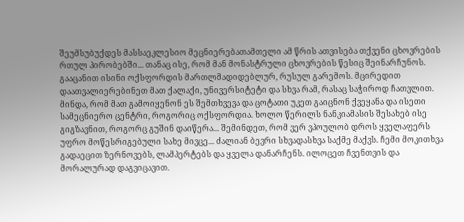შეუმსუბუქდეს მასსაეკლესიო მეცნიერებათამთელი ამ წრის ათვისება თქვენი ცხოვრების რთულ პირობებში... თანაც ისე, რომ მან მონასტრული ცხოვრების წესიც შეინარჩუნოს. გააცანით ისინი ოქსფორდის მართლმადიდებლურ, რუსულ გარემოს. მცირედით დაათვალიერებინეთ მათ ქალაქი, უნივერსიტეტი და სხვა რამ, რასაც საჭიროდ ჩათვლით. მინდა, რომ მათ გამოიყენონ ეს შემთხვევა და ცოტათი უკეთ გაიცნონ ქვეყანა და ისეთი სამეცნიერო ცენტრი, როგორიც ოქსფორდია. ხოლო წერილს ნანკიამასის შესახებ ისე გიგზავნით, როგორც გუშინ დაიწერა... შემინდეთ, რომ ვერ ვპოულობ დროს ყველაფერს უფრო მოწესრიგებული სახე მივცე... ძალიან ბევრი სხვადასხვა საქმე მაქვს. ჩემი მოკითხვა გადაეცით ზერნოვებს, ლამპერტებს და ყველა დანარჩენს. ილოცეთ ჩვენთვის და მორალურად დაგვიცავით.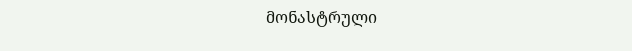მონასტრული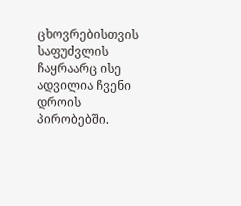ცხოვრებისთვის საფუძვლის ჩაყრაარც ისე ადვილია ჩვენი დროის პირობებში.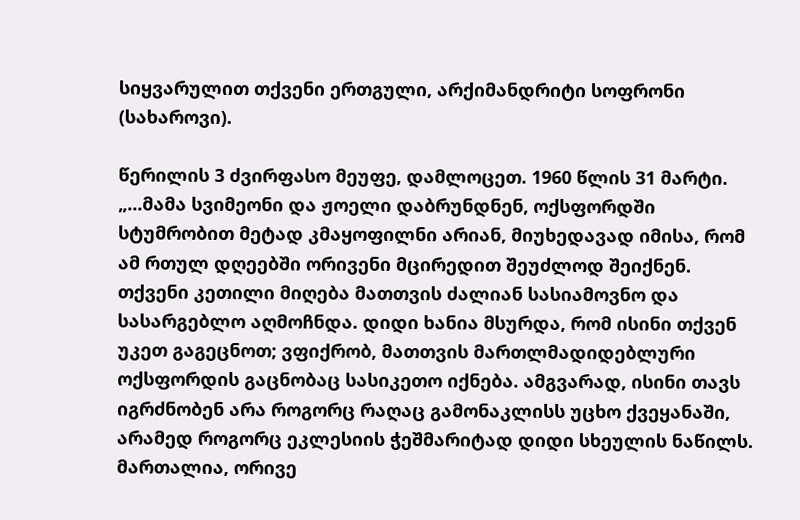სიყვარულით თქვენი ერთგული, არქიმანდრიტი სოფრონი (სახაროვი).

წერილის 3 ძვირფასო მეუფე, დამლოცეთ. 1960 წლის 31 მარტი. „...მამა სვიმეონი და ჟოელი დაბრუნდნენ, ოქსფორდში სტუმრობით მეტად კმაყოფილნი არიან, მიუხედავად იმისა, რომ ამ რთულ დღეებში ორივენი მცირედით შეუძლოდ შეიქნენ. თქვენი კეთილი მიღება მათთვის ძალიან სასიამოვნო და სასარგებლო აღმოჩნდა. დიდი ხანია მსურდა, რომ ისინი თქვენ უკეთ გაგეცნოთ; ვფიქრობ, მათთვის მართლმადიდებლური ოქსფორდის გაცნობაც სასიკეთო იქნება. ამგვარად, ისინი თავს იგრძნობენ არა როგორც რაღაც გამონაკლისს უცხო ქვეყანაში, არამედ როგორც ეკლესიის ჭეშმარიტად დიდი სხეულის ნაწილს. მართალია, ორივე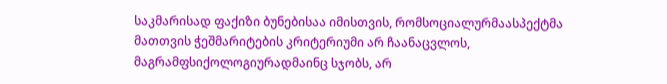საკმარისად ფაქიზი ბუნებისაა იმისთვის, რომსოციალურმაასპექტმა მათთვის ჭეშმარიტების კრიტერიუმი არ ჩაანაცვლოს, მაგრამფსიქოლოგიურადმაინც სჯობს, არ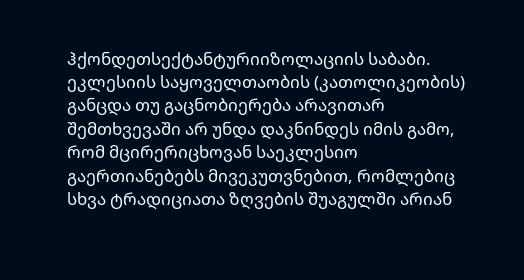ჰქონდეთსექტანტურიიზოლაციის საბაბი. ეკლესიის საყოველთაობის (კათოლიკეობის) განცდა თუ გაცნობიერება არავითარ შემთხვევაში არ უნდა დაკნინდეს იმის გამო, რომ მცირერიცხოვან საეკლესიო გაერთიანებებს მივეკუთვნებით, რომლებიც სხვა ტრადიციათა ზღვების შუაგულში არიან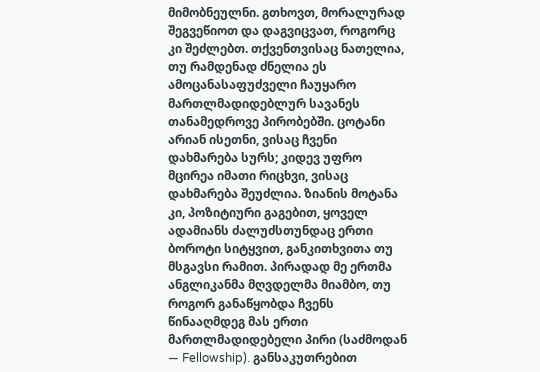მიმობნეულნი. გთხოვთ, მორალურად შეგვეწიოთ და დაგვიცვათ, როგორც კი შეძლებთ. თქვენთვისაც ნათელია, თუ რამდენად ძნელია ეს ამოცანასაფუძველი ჩაუყარო მართლმადიდებლურ სავანეს თანამედროვე პირობებში. ცოტანი არიან ისეთნი, ვისაც ჩვენი დახმარება სურს; კიდევ უფრო მცირეა იმათი რიცხვი, ვისაც დახმარება შეუძლია. ზიანის მოტანა კი, პოზიტიური გაგებით, ყოველ ადამიანს ძალუძსთუნდაც ერთი ბოროტი სიტყვით, განკითხვითა თუ მსგავსი რამით. პირადად მე ერთმა ანგლიკანმა მღვდელმა მიამბო, თუ როგორ განაწყობდა ჩვენს წინააღმდეგ მას ერთი მართლმადიდებელი პირი (საძმოდან — Fellowship). განსაკუთრებით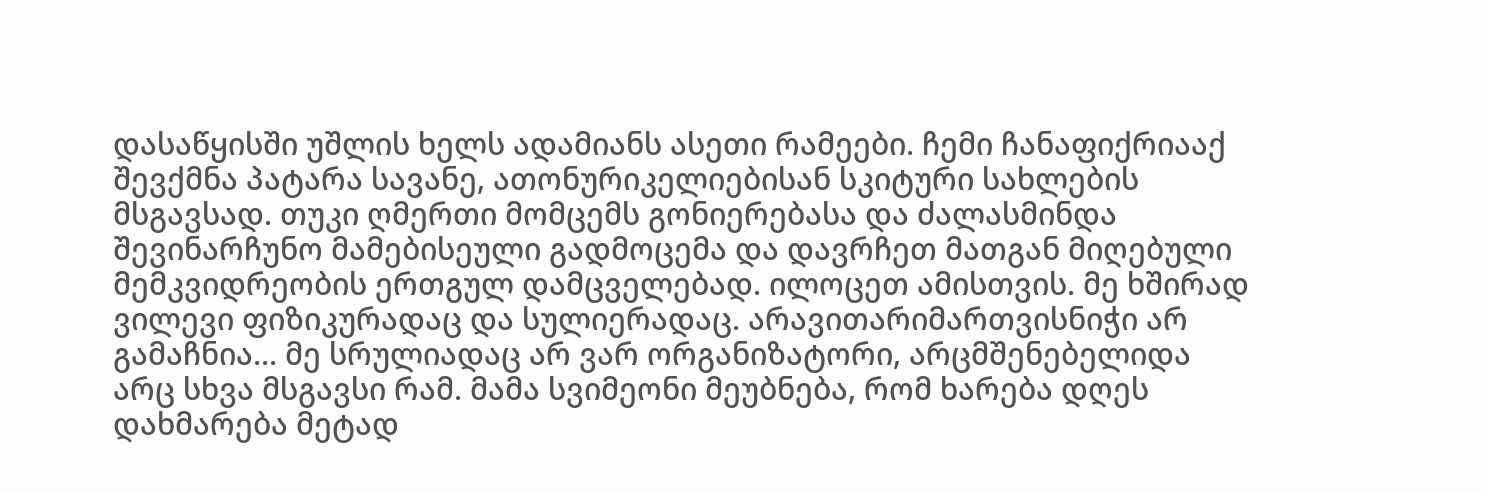დასაწყისში უშლის ხელს ადამიანს ასეთი რამეები. ჩემი ჩანაფიქრიააქ შევქმნა პატარა სავანე, ათონურიკელიებისან სკიტური სახლების მსგავსად. თუკი ღმერთი მომცემს გონიერებასა და ძალასმინდა შევინარჩუნო მამებისეული გადმოცემა და დავრჩეთ მათგან მიღებული მემკვიდრეობის ერთგულ დამცველებად. ილოცეთ ამისთვის. მე ხშირად ვილევი ფიზიკურადაც და სულიერადაც. არავითარიმართვისნიჭი არ გამაჩნია... მე სრულიადაც არ ვარ ორგანიზატორი, არცმშენებელიდა არც სხვა მსგავსი რამ. მამა სვიმეონი მეუბნება, რომ ხარება დღეს დახმარება მეტად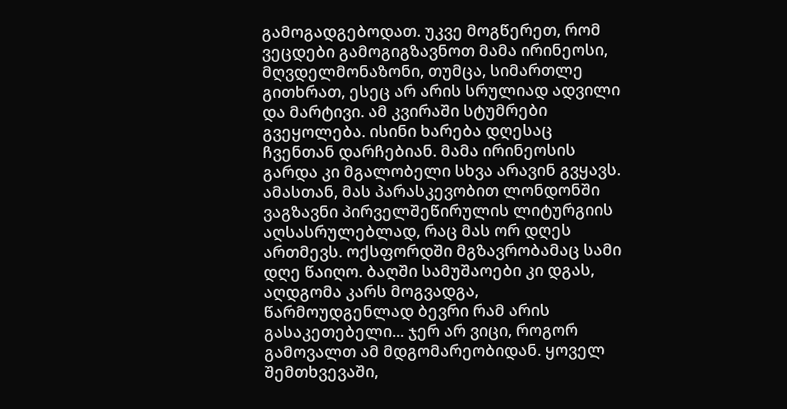გამოგადგებოდათ. უკვე მოგწერეთ, რომ ვეცდები გამოგიგზავნოთ მამა ირინეოსი, მღვდელმონაზონი, თუმცა, სიმართლე გითხრათ, ესეც არ არის სრულიად ადვილი და მარტივი. ამ კვირაში სტუმრები გვეყოლება. ისინი ხარება დღესაც ჩვენთან დარჩებიან. მამა ირინეოსის გარდა კი მგალობელი სხვა არავინ გვყავს. ამასთან, მას პარასკევობით ლონდონში ვაგზავნი პირველშეწირულის ლიტურგიის აღსასრულებლად, რაც მას ორ დღეს ართმევს. ოქსფორდში მგზავრობამაც სამი დღე წაიღო. ბაღში სამუშაოები კი დგას, აღდგომა კარს მოგვადგა, წარმოუდგენლად ბევრი რამ არის გასაკეთებელი... ჯერ არ ვიცი, როგორ გამოვალთ ამ მდგომარეობიდან. ყოველ შემთხვევაში,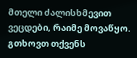მთელი ძალისხმევით ვეცდები, რაიმე მოვაწყო. გთხოვთ თქვენს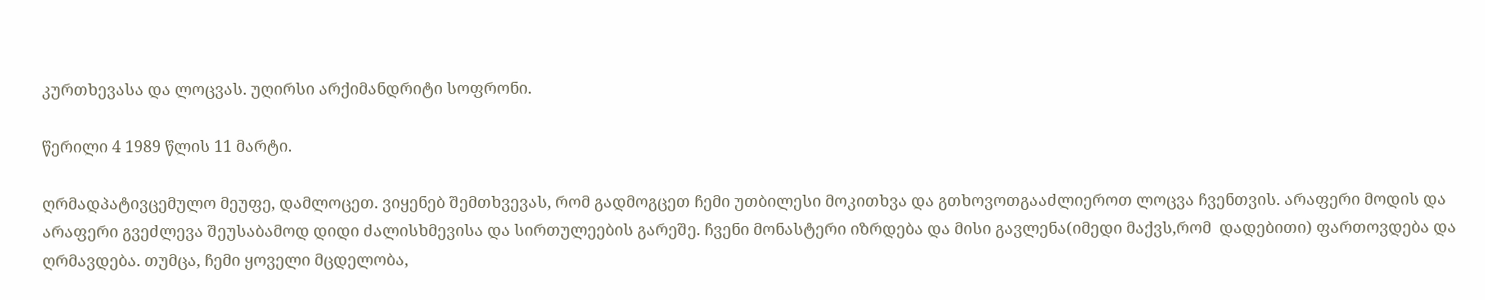კურთხევასა და ლოცვას. უღირსი არქიმანდრიტი სოფრონი.

წერილი 4 1989 წლის 11 მარტი.

ღრმადპატივცემულო მეუფე, დამლოცეთ. ვიყენებ შემთხვევას, რომ გადმოგცეთ ჩემი უთბილესი მოკითხვა და გთხოვოთგააძლიეროთ ლოცვა ჩვენთვის. არაფერი მოდის და არაფერი გვეძლევა შეუსაბამოდ დიდი ძალისხმევისა და სირთულეების გარეშე. ჩვენი მონასტერი იზრდება და მისი გავლენა(იმედი მაქვს,რომ  დადებითი) ფართოვდება და ღრმავდება. თუმცა, ჩემი ყოველი მცდელობა,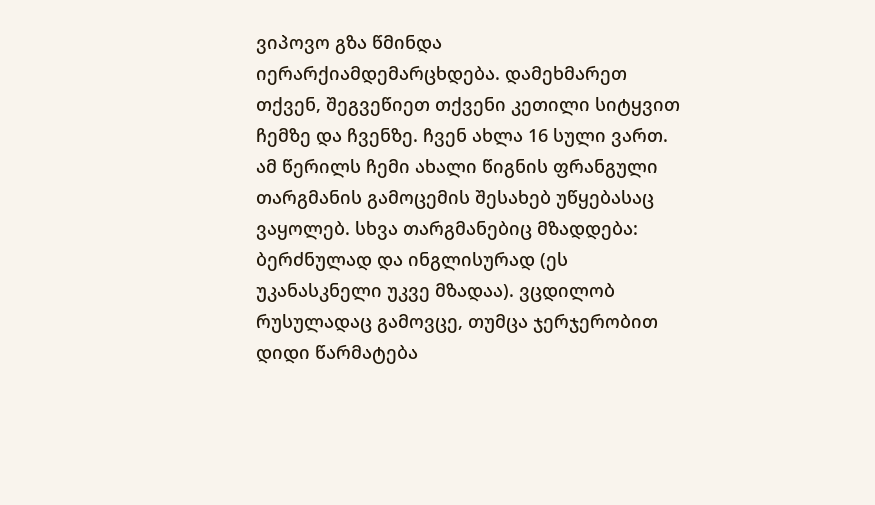ვიპოვო გზა წმინდა იერარქიამდემარცხდება. დამეხმარეთ თქვენ, შეგვეწიეთ თქვენი კეთილი სიტყვით ჩემზე და ჩვენზე. ჩვენ ახლა 16 სული ვართ. ამ წერილს ჩემი ახალი წიგნის ფრანგული თარგმანის გამოცემის შესახებ უწყებასაც ვაყოლებ. სხვა თარგმანებიც მზადდება: ბერძნულად და ინგლისურად (ეს უკანასკნელი უკვე მზადაა). ვცდილობ რუსულადაც გამოვცე, თუმცა ჯერჯერობით დიდი წარმატება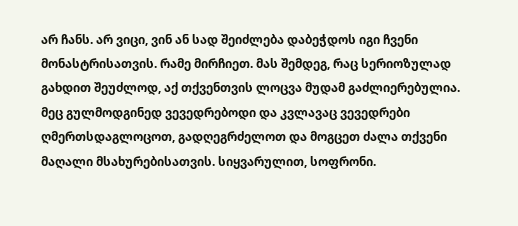არ ჩანს. არ ვიცი, ვინ ან სად შეიძლება დაბეჭდოს იგი ჩვენი მონასტრისათვის. რამე მირჩიეთ. მას შემდეგ, რაც სერიოზულად გახდით შეუძლოდ, აქ თქვენთვის ლოცვა მუდამ გაძლიერებულია. მეც გულმოდგინედ ვევედრებოდი და კვლავაც ვევედრები ღმერთსდაგლოცოთ, გადღეგრძელოთ და მოგცეთ ძალა თქვენი მაღალი მსახურებისათვის. სიყვარულით, სოფრონი.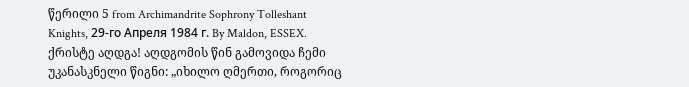წერილი 5 from Archimandrite Sophrony Tolleshant Knights, 29-го Апреля 1984 г. By Maldon, ESSEX. ქრისტე აღდგა! აღდგომის წინ გამოვიდა ჩემი უკანასკნელი წიგნი: „იხილო ღმერთი, როგორიც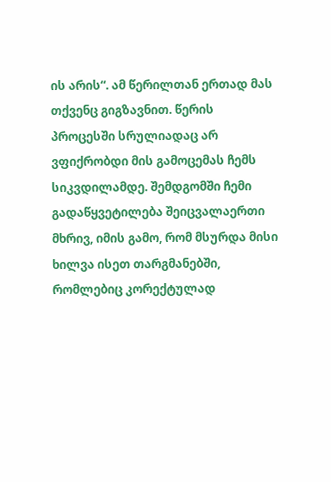ის არის“. ამ წერილთან ერთად მას თქვენც გიგზავნით. წერის პროცესში სრულიადაც არ ვფიქრობდი მის გამოცემას ჩემს სიკვდილამდე. შემდგომში ჩემი გადაწყვეტილება შეიცვალაერთი მხრივ, იმის გამო, რომ მსურდა მისი ხილვა ისეთ თარგმანებში, რომლებიც კორექტულად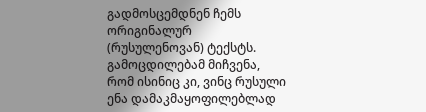გადმოსცემდნენ ჩემს ორიგინალურ (რუსულენოვან) ტექსტს. გამოცდილებამ მიჩვენა, რომ ისინიც კი, ვინც რუსული ენა დამაკმაყოფილებლად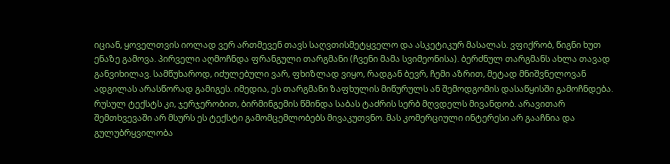იციან, ყოველთვის იოლად ვერ ართმევენ თავს საღვთისმეტყველო და ასკეტიკურ მასალას. ვფიქრობ, წიგნი ხუთ ენაზე გამოვა. პირველი აღმოჩნდა ფრანგული თარგმანი (ჩვენი მამა სვიმეონისა). ბერძნულ თარგმანს ახლა თავად განვიხილავ. სამწუხაროდ, იძულებული ვარ, ფხიზლად ვიყო, რადგან ბევრ, ჩემი აზრით, მეტად მნიშვნელოვან ადგილას არასწორად გამიგეს. იმედია, ეს თარგმანი ზაფხულის მიწურულს ან შემოდგომის დასაწყისში გამოჩნდება. რუსულ ტექსტს კი, ჯერჯერობით, ბირმინგემის წმინდა საბას ტაძრის სერბ მღვდელს მივანდობ. არავითარ შემთხვევაში არ მსურს ეს ტექსტი გამომცემლობებს მივაკუთვნო. მას კომერციული ინტერესი არ გააჩნია და გულუბრყვილობა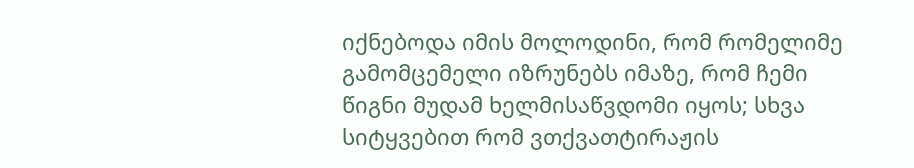იქნებოდა იმის მოლოდინი, რომ რომელიმე გამომცემელი იზრუნებს იმაზე, რომ ჩემი წიგნი მუდამ ხელმისაწვდომი იყოს; სხვა სიტყვებით რომ ვთქვათტირაჟის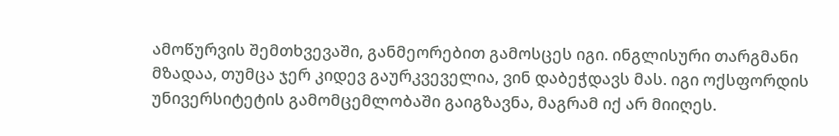ამოწურვის შემთხვევაში, განმეორებით გამოსცეს იგი. ინგლისური თარგმანი მზადაა, თუმცა ჯერ კიდევ გაურკვეველია, ვინ დაბეჭდავს მას. იგი ოქსფორდის უნივერსიტეტის გამომცემლობაში გაიგზავნა, მაგრამ იქ არ მიიღეს.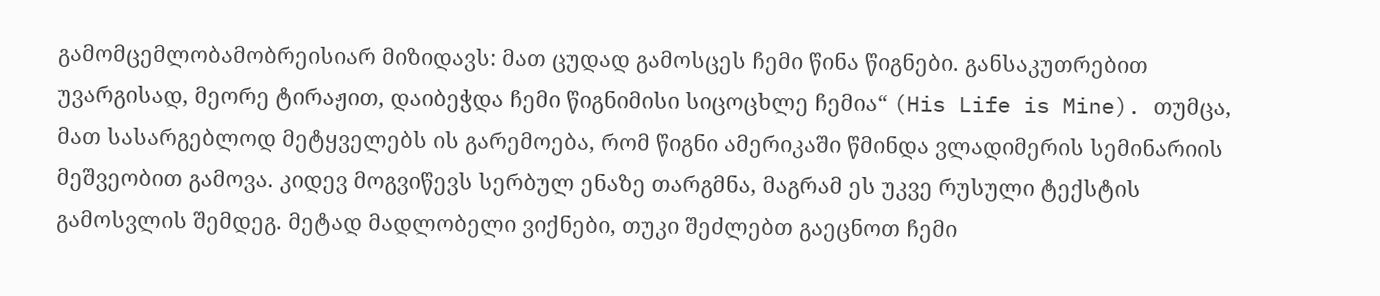გამომცემლობამობრეისიარ მიზიდავს: მათ ცუდად გამოსცეს ჩემი წინა წიგნები. განსაკუთრებით უვარგისად, მეორე ტირაჟით, დაიბეჭდა ჩემი წიგნიმისი სიცოცხლე ჩემია“ (His Life is Mine). თუმცა, მათ სასარგებლოდ მეტყველებს ის გარემოება, რომ წიგნი ამერიკაში წმინდა ვლადიმერის სემინარიის მეშვეობით გამოვა. კიდევ მოგვიწევს სერბულ ენაზე თარგმნა, მაგრამ ეს უკვე რუსული ტექსტის გამოსვლის შემდეგ. მეტად მადლობელი ვიქნები, თუკი შეძლებთ გაეცნოთ ჩემი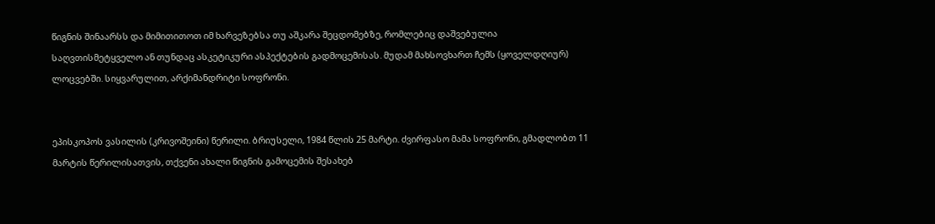წიგნის შინაარსს და მიმითითოთ იმ ხარვეზებსა თუ აშკარა შეცდომებზე, რომლებიც დაშვებულია საღვთისმეტყველო ან თუნდაც ასკეტიკური ასპექტების გადმოცემისას. მუდამ მახსოვხართ ჩემს (ყოველდღიურ) ლოცვებში. სიყვარულით, არქიმანდრიტი სოფრონი.


ეპისკოპოს ვასილის (კრივოშეინი) წერილი. ბრიუსელი, 1984 წლის 25 მარტი. ძვირფასო მამა სოფრონი, გმადლობთ 11 მარტის წერილისათვის, თქვენი ახალი წიგნის გამოცემის შესახებ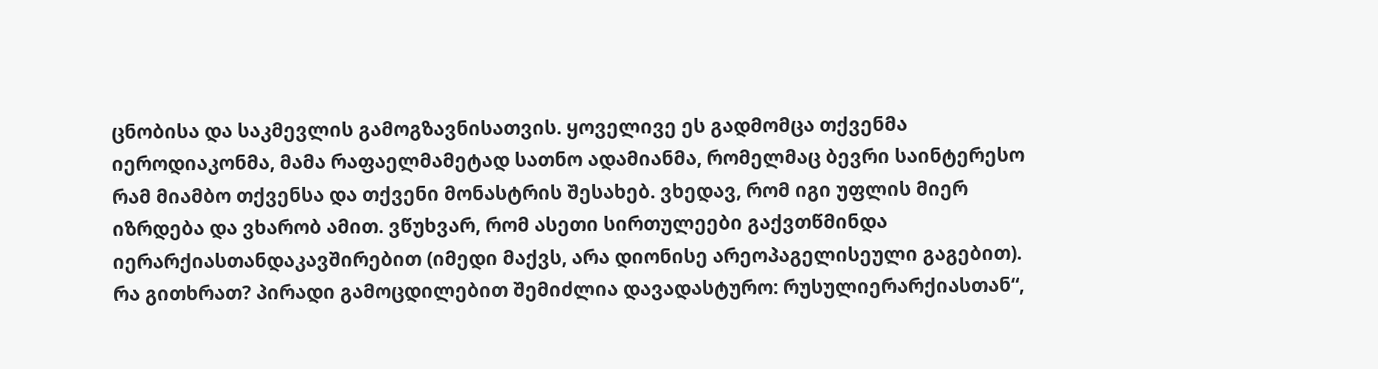ცნობისა და საკმევლის გამოგზავნისათვის. ყოველივე ეს გადმომცა თქვენმა იეროდიაკონმა, მამა რაფაელმამეტად სათნო ადამიანმა, რომელმაც ბევრი საინტერესო რამ მიამბო თქვენსა და თქვენი მონასტრის შესახებ. ვხედავ, რომ იგი უფლის მიერ იზრდება და ვხარობ ამით. ვწუხვარ, რომ ასეთი სირთულეები გაქვთწმინდა იერარქიასთანდაკავშირებით (იმედი მაქვს, არა დიონისე არეოპაგელისეული გაგებით). რა გითხრათ? პირადი გამოცდილებით შემიძლია დავადასტურო: რუსულიერარქიასთან“,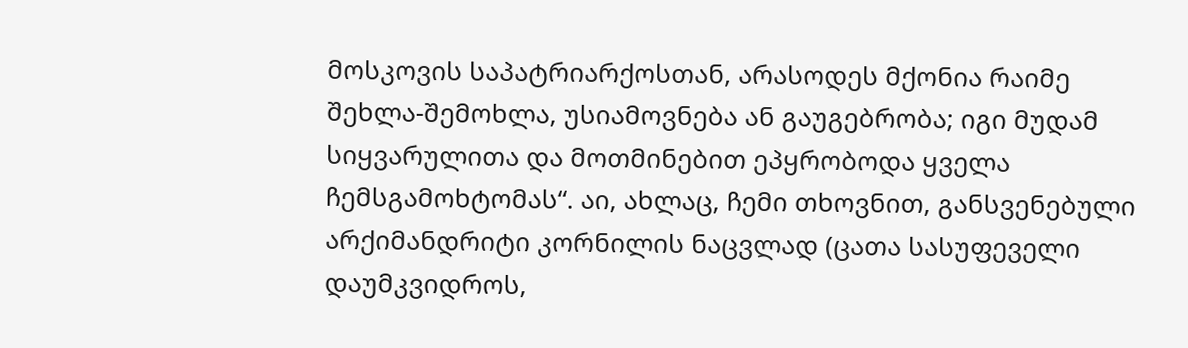მოსკოვის საპატრიარქოსთან, არასოდეს მქონია რაიმე შეხლა-შემოხლა, უსიამოვნება ან გაუგებრობა; იგი მუდამ სიყვარულითა და მოთმინებით ეპყრობოდა ყველა ჩემსგამოხტომას“. აი, ახლაც, ჩემი თხოვნით, განსვენებული არქიმანდრიტი კორნილის ნაცვლად (ცათა სასუფეველი დაუმკვიდროს,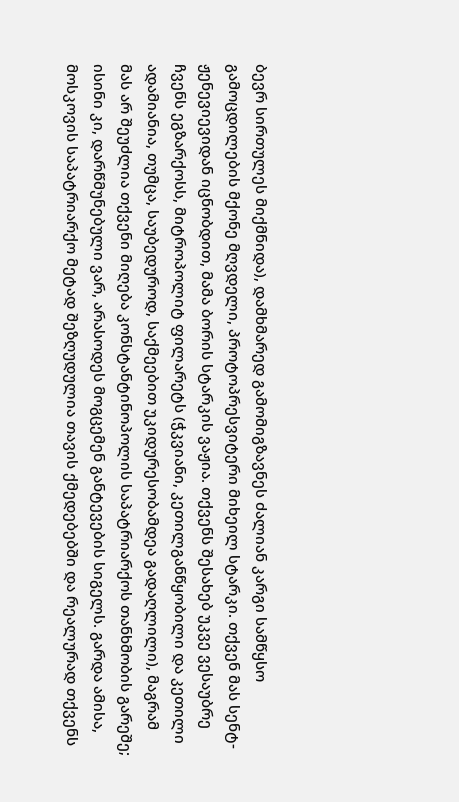ბევრ სირთულეს მიქმნიდა), დამხმარედ გამომიგზავნეს ძალიან კარგი სამწყსო გამოცდილების მქონე მღვდელი, პროტოპრესვიტერი მიხეილ სტარკი. თქვენ მას სენტ-ჟენევიევიდან იცნობდით, მამა ბორის სტარკის ვაჟია. თქვენს შესახებ უკვე ვესაუბრე ჩვენს ეგზარქოსს, მიტროპოლიტ ფილარეტს (ჭკვიანი, კეთილგანწყობილი და კეთილი ადამიანია, თუმცა, საუბედუროდ, საქმეებით უკიდურესობამდეა გადაღლილი), მაგრამ მას არ შეუძლია თქვენი მიღება კონსტანტინოპოლის საპატრიარქოს თანხმობის გარეშე; ისინი კი, დარწმუნებული ვარ, არასოდეს მოგცემენ განტევების სიგელს. გარდა ამისა, მოსკოვის საპატრიარქო მეტად შეზღუდულია თავის ქმედებებში და რეალურად თქვენს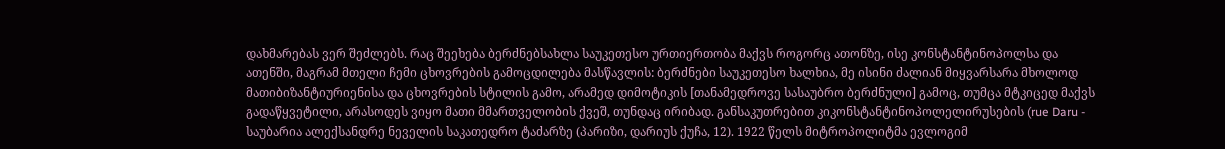დახმარებას ვერ შეძლებს. რაც შეეხება ბერძნებსახლა საუკეთესო ურთიერთობა მაქვს როგორც ათონზე, ისე კონსტანტინოპოლსა და ათენში, მაგრამ მთელი ჩემი ცხოვრების გამოცდილება მასწავლის: ბერძნები საუკეთესო ხალხია, მე ისინი ძალიან მიყვარსარა მხოლოდ მათიბიზანტიურიენისა და ცხოვრების სტილის გამო, არამედ დიმოტიკის [თანამედროვე სასაუბრო ბერძნული] გამოც, თუმცა მტკიცედ მაქვს გადაწყვეტილი, არასოდეს ვიყო მათი მმართველობის ქვეშ, თუნდაც ირიბად. განსაკუთრებით კიკონსტანტინოპოლელირუსების (rue Daru - საუბარია ალექსანდრე ნეველის საკათედრო ტაძარზე (პარიზი, დარიუს ქუჩა, 12). 1922 წელს მიტროპოლიტმა ევლოგიმ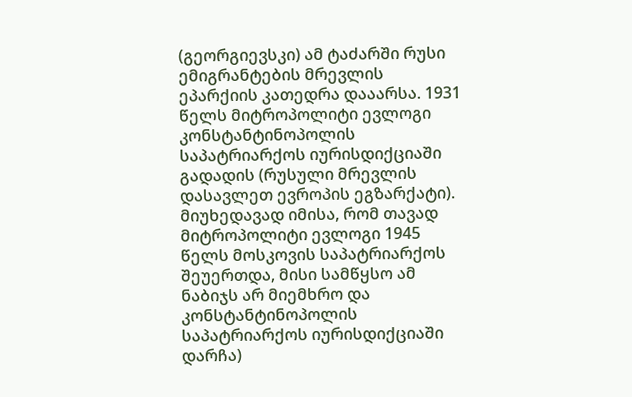(გეორგიევსკი) ამ ტაძარში რუსი ემიგრანტების მრევლის ეპარქიის კათედრა დააარსა. 1931 წელს მიტროპოლიტი ევლოგი კონსტანტინოპოლის საპატრიარქოს იურისდიქციაში გადადის (რუსული მრევლის დასავლეთ ევროპის ეგზარქატი). მიუხედავად იმისა, რომ თავად მიტროპოლიტი ევლოგი 1945 წელს მოსკოვის საპატრიარქოს შეუერთდა, მისი სამწყსო ამ ნაბიჯს არ მიემხრო და კონსტანტინოპოლის საპატრიარქოს იურისდიქციაში დარჩა)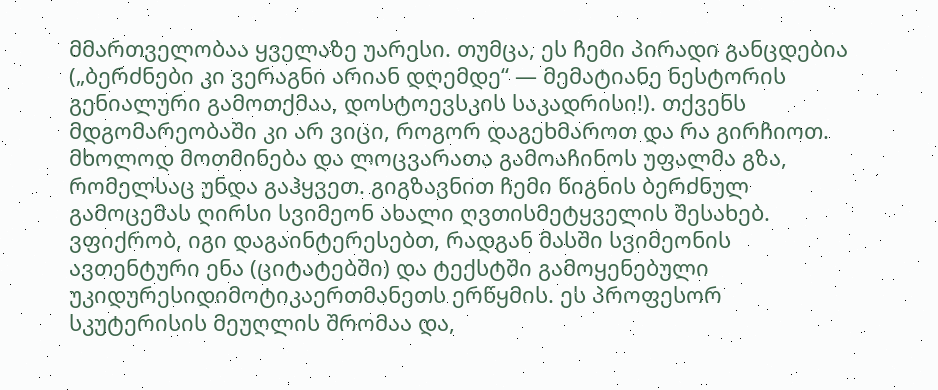მმართველობაა ყველაზე უარესი. თუმცა, ეს ჩემი პირადი განცდებია („ბერძნები კი ვერაგნი არიან დღემდე“ — მემატიანე ნესტორის გენიალური გამოთქმაა, დოსტოევსკის საკადრისი!). თქვენს მდგომარეობაში კი არ ვიცი, როგორ დაგეხმაროთ და რა გირჩიოთ. მხოლოდ მოთმინება და ლოცვარათა გამოაჩინოს უფალმა გზა, რომელსაც უნდა გაჰყვეთ. გიგზავნით ჩემი წიგნის ბერძნულ გამოცემას ღირსი სვიმეონ ახალი ღვთისმეტყველის შესახებ. ვფიქრობ, იგი დაგაინტერესებთ, რადგან მასში სვიმეონის ავთენტური ენა (ციტატებში) და ტექსტში გამოყენებული უკიდურესიდიმოტიკაერთმანეთს ერწყმის. ეს პროფესორ სკუტერისის მეუღლის შრომაა და,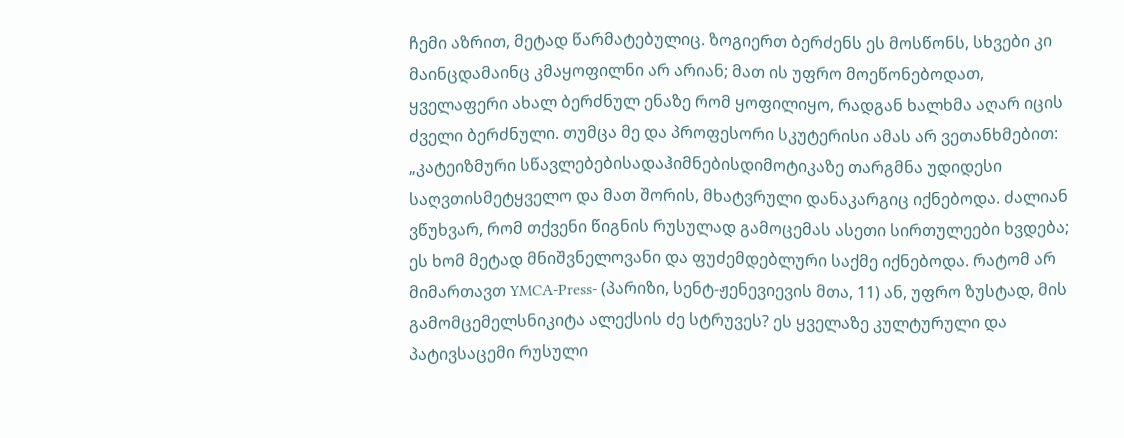ჩემი აზრით, მეტად წარმატებულიც. ზოგიერთ ბერძენს ეს მოსწონს, სხვები კი მაინცდამაინც კმაყოფილნი არ არიან; მათ ის უფრო მოეწონებოდათ, ყველაფერი ახალ ბერძნულ ენაზე რომ ყოფილიყო, რადგან ხალხმა აღარ იცის ძველი ბერძნული. თუმცა მე და პროფესორი სკუტერისი ამას არ ვეთანხმებით: „კატეიზმური სწავლებებისადაჰიმნებისდიმოტიკაზე თარგმნა უდიდესი საღვთისმეტყველო და მათ შორის, მხატვრული დანაკარგიც იქნებოდა. ძალიან ვწუხვარ, რომ თქვენი წიგნის რუსულად გამოცემას ასეთი სირთულეები ხვდება; ეს ხომ მეტად მნიშვნელოვანი და ფუძემდებლური საქმე იქნებოდა. რატომ არ მიმართავთ YMCA-Press- (პარიზი, სენტ-ჟენევიევის მთა, 11) ან, უფრო ზუსტად, მის გამომცემელსნიკიტა ალექსის ძე სტრუვეს? ეს ყველაზე კულტურული და პატივსაცემი რუსული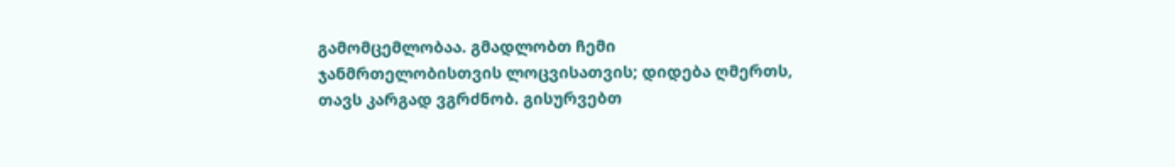გამომცემლობაა. გმადლობთ ჩემი ჯანმრთელობისთვის ლოცვისათვის; დიდება ღმერთს, თავს კარგად ვგრძნობ. გისურვებთ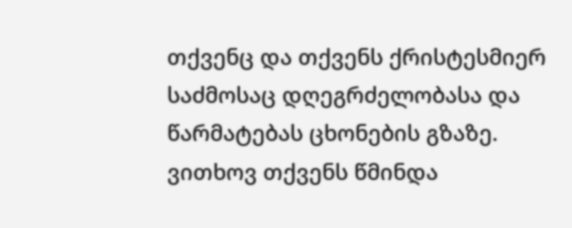თქვენც და თქვენს ქრისტესმიერ საძმოსაც დღეგრძელობასა და წარმატებას ცხონების გზაზე. ვითხოვ თქვენს წმინდა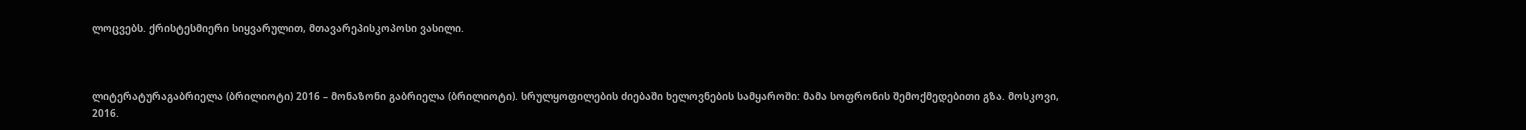ლოცვებს. ქრისტესმიერი სიყვარულით, მთავარეპისკოპოსი ვასილი.



ლიტერატურაგაბრიელა (ბრილიოტი) 2016 – მონაზონი გაბრიელა (ბრილიოტი). სრულყოფილების ძიებაში ხელოვნების სამყაროში: მამა სოფრონის შემოქმედებითი გზა. მოსკოვი, 2016.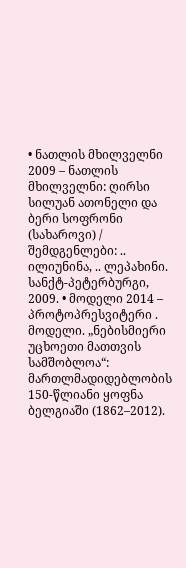• ნათლის მხილველნი 2009 – ნათლის მხილველნი: ღირსი სილუან ათონელი და ბერი სოფრონი (სახაროვი) / შემდგენლები: .. ილიუნინა, .. ლეპახინი. სანქტ-პეტერბურგი, 2009. • მოდელი 2014 – პროტოპრესვიტერი . მოდელი. „ნებისმიერი უცხოეთი მათთვის სამშობლოა“: მართლმადიდებლობის 150-წლიანი ყოფნა ბელგიაში (1862–2012).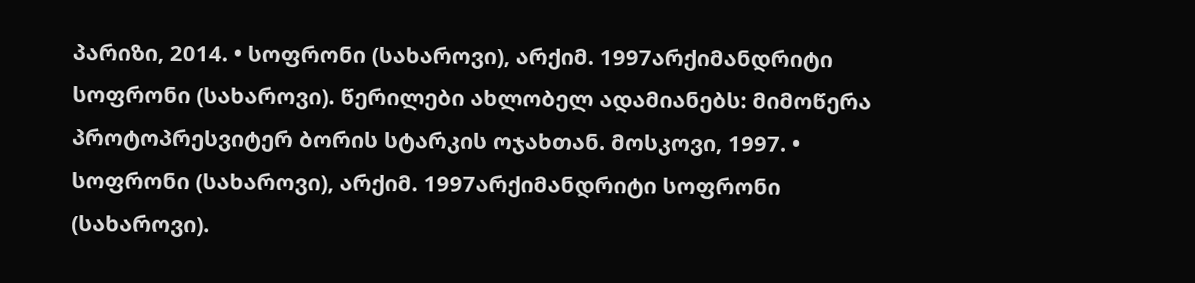პარიზი, 2014. • სოფრონი (სახაროვი), არქიმ. 1997არქიმანდრიტი სოფრონი (სახაროვი). წერილები ახლობელ ადამიანებს: მიმოწერა პროტოპრესვიტერ ბორის სტარკის ოჯახთან. მოსკოვი, 1997. • სოფრონი (სახაროვი), არქიმ. 1997არქიმანდრიტი სოფრონი (სახაროვი).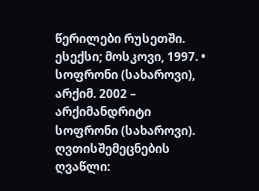წერილები რუსეთში. ესექსი; მოსკოვი, 1997. • სოფრონი (სახაროვი), არქიმ. 2002 – არქიმანდრიტი სოფრონი (სახაროვი). ღვთისშემეცნების ღვაწლი: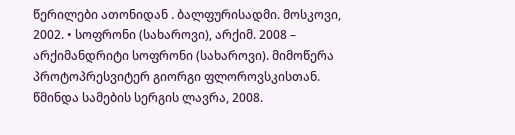წერილები ათონიდან . ბალფურისადმი. მოსკოვი, 2002. • სოფრონი (სახაროვი), არქიმ. 2008 – არქიმანდრიტი სოფრონი (სახაროვი). მიმოწერა პროტოპრესვიტერ გიორგი ფლოროვსკისთან. წმინდა სამების სერგის ლავრა, 2008.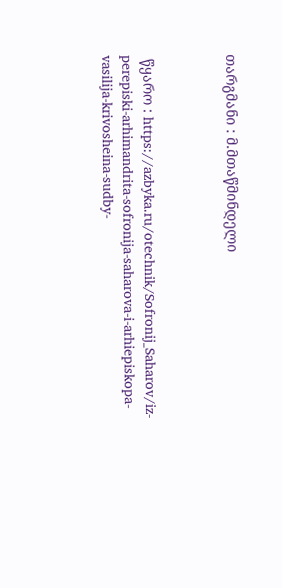თარგმანი : მ.მთაწმინდელი



 წყარო : https://azbyka.ru/otechnik/Sofronij_Saharov/iz-perepiski-arhimandrita-sofronija-saharova-i-arhiepiskopa-vasilija-krivosheina-sudby-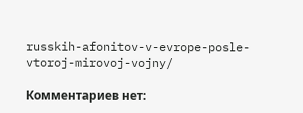russkih-afonitov-v-evrope-posle-vtoroj-mirovoj-vojny/

Комментариев нет: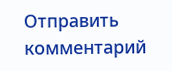Отправить комментарий